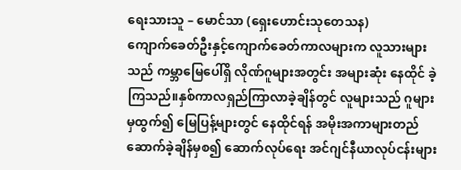ရေးသားသူ – မောင်သာ (ရှေးဟောင်းသုတေသန)
ကျောက်ခေတ်ဦးနှင့်ကျောက်ခေတ်ကာလများက လူသားများသည် ကမ္ဘာမြေပေါ်ရှိ လိုဏ်ဂူများအတွင်း အများဆုံး နေထိုင် ခဲ့ကြသည်။နှစ်ကာလရှည်ကြာလာခဲ့ချိန်တွင် လူများသည် ဂူများမှထွက်၍ မြေပြန့်များတွင် နေထိုင်ရန် အမိုးအကာများတည် ဆောက်ခဲ့ချိန်မှစ၍ ဆောက်လုပ်ရေး အင်ဂျင်နီယာလုပ်ငန်းများ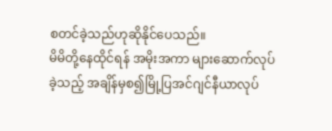စတင်ခဲ့သည်ဟုဆိုနိုင်ပေသည်။
မိမိတို့နေထိုင်ရန် အမိုးအကာ များဆောက်လုပ်ခဲ့သည့် အချိန်မှစ၍မြို့ပြအင်ဂျင်နီယာလုပ်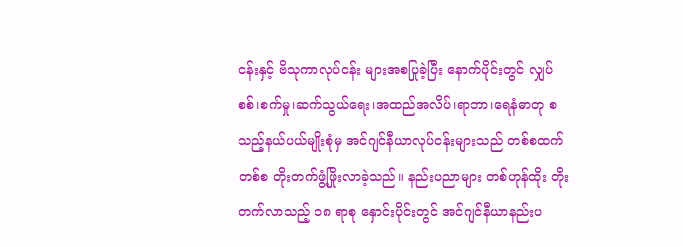ငန်းနှင့် ဗိသုကာလုပ်ငန်း များအစပြုခဲ့ပြီး နောက်ပိုင်းတွင် လျှပ်စစ်၊စက်မှု၊ဆက်သွယ်ရေး၊အထည်အလိပ်၊ရာဘာ၊ရေနံဓာတု စသည့်နယ်ပယ်မျိုးစုံမှ အင်ဂျင်နီယာလုပ်ငန်းများသည် တစ်စထက်တစ်စ တိုးတက်ဖွံ့ဖြိုးလာခဲ့သည်။ နည်းပညာများ တစ်ဟုန်ထိုး တိုးတက်လာသည့် ၁၈ ရာစု နှောင်းပိုင်းတွင် အင်ဂျင်နီယာနည်းပ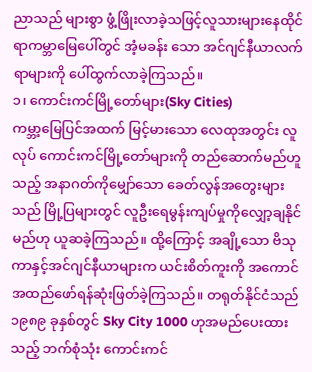ညာသည် များစွာ ဖွံ့ဖြိုးလာခဲ့သဖြင့်လူသားများနေထိုင်ရာကမ္ဘာမြေပေါ်တွင် အံ့မခန်း သော အင်ဂျင်နီယာလက်ရာများကို ပေါ်ထွက်လာခဲ့ကြသည်။
၁၊ ကောင်းကင်မြို့တော်များ(Sky Cities)
ကမ္ဘာ့မြေပြင်အထက် မြင့်မားသော လေထုအတွင်း လူလုပ် ကောင်းကင်မြို့တော်များကို တည်ဆောက်မည်ဟူသည့် အနာဂတ်ကိုမျှော်သော ခေတ်လွန်အတွေးများသည် မြို့ပြများတွင် လူဦးရေမွန်းကျပ်မှုကိုလျှော့ချနိုင်မည်ဟု ယူဆခဲ့ကြသည်။ ထို့ကြောင့် အချို့သော ဗိသုကာနှင့်အင်ဂျင်နီယာများက ယင်းစိတ်ကူးကို အကောင်အထည်ဖော်ရန်ဆုံးဖြတ်ခဲ့ကြသည်။ တရုတ်နိုင်ငံသည် ၁၉၈၉ ခုနှစ်တွင် Sky City 1000 ဟုအမည်ပေးထားသည့် ဘက်စုံသုံး ကောင်းကင်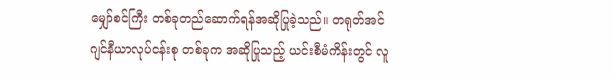မျှော်စင်ကြီး တစ်ခုတည်ဆောက်ရန်အဆိုပြုခဲ့သည်။ တရုတ်အင်ဂျင်နီယာလုပ်ငန်းစု တစ်ခုက အဆိုပြုသည့် ယင်းစီမံကိန်းတွင် လူ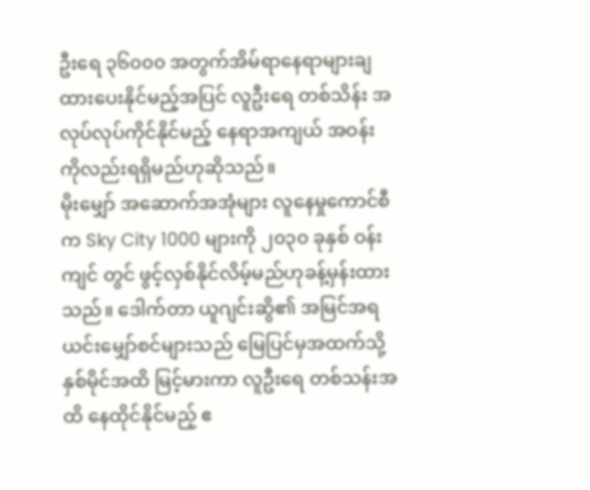ဦးရေ ၃၆၀၀၀ အတွက်အိမ်ရာနေရာများချထားပေးနိုင်မည့်အပြင် လူဦးရေ တစ်သိန်း အလုပ်လုပ်ကိုင်နိုင်မည့် နေရာအကျယ် အဝန်း ကိုလည်းရရှိမည်ဟုဆိုသည်။
မိုးမျှော် အဆောက်အအုံများ လူနေမှုကောင်စီက Sky City 1000 များကို ၂၀၃၀ ခုနှစ် ဝန်းကျင် တွင် ဖွင့်လှစ်နိုင်လိမ့်မည်ဟုခန့်မှန်းထားသည်။ ဒေါက်တာ ယူဂျင်းဆွိ၏ အမြင်အရ ယင်းမျှော်စင်များသည် မြေပြင်မှအထက်သို့ နှစ်မိုင်အထိ မြင့်မားကာ လူဦးရေ တစ်သန်းအထိ နေထိုင်နိုင်မည့် ဧ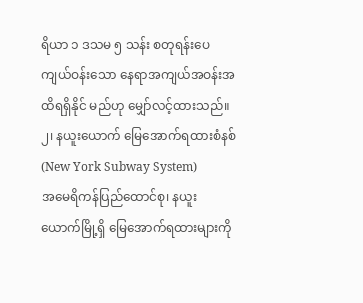ရိယာ ၁ ဒသမ ၅ သန်း စတုရန်းပေ ကျယ်ဝန်းသော နေရာအကျယ်အဝန်းအထိရရှိနိုင် မည်ဟု မျှော်လင့်ထားသည်။
၂၊ နယူးယောက် မြေအောက်ရထားစံနစ် (New York Subway System)
အမေရိကန်ပြည်ထောင်စု၊ နယူးယောက်မြို့ရှိ မြေအောက်ရထားများကို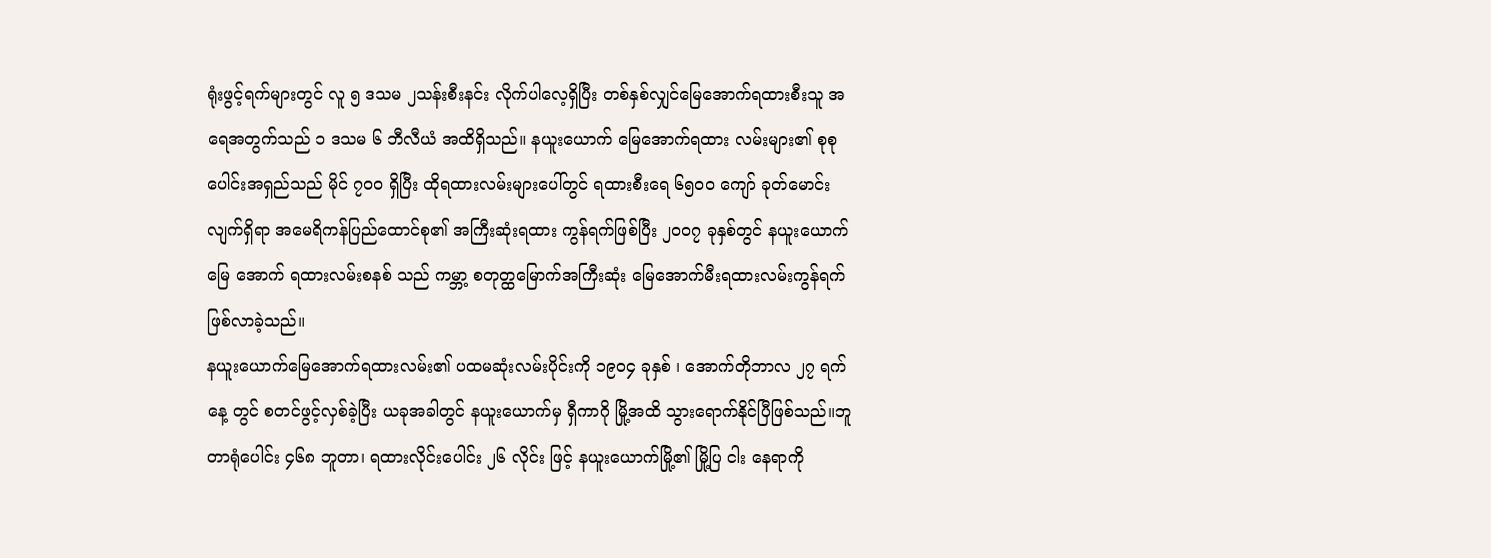ရုံးဖွင့်ရက်များတွင် လူ ၅ ဒသမ ၂သန်းစီးနင်း လိုက်ပါလေ့ရှိပြီး တစ်နှစ်လျှင်မြေအောက်ရထားစီးသူ အရေအတွက်သည် ၁ ဒသမ ၆ ဘီလီယံ အထိရှိသည်။ နယူးယောက် မြေအောက်ရထား လမ်းများ၏ စုစုပေါင်းအရှည်သည် မိုင် ၇၀၀ ရှိပြီး ထိုရထားလမ်းများပေါ်တွင် ရထားစီးရေ ၆၅၀၀ ကျော် ခုတ်မောင်းလျက်ရှိရာ အမေရိကန်ပြည်ထောင်စု၏ အကြီးဆုံးရထား ကွန်ရက်ဖြစ်ပြီး ၂၀၀၇ ခုနှစ်တွင် နယူးယောက် မြေ အောက် ရထားလမ်းစနစ် သည် ကမ္ဘာ့ စတုတ္ထမြောက်အကြီးဆုံး မြေအောက်မီးရထားလမ်းကွန်ရက်ဖြစ်လာခဲ့သည်။
နယူးယောက်မြေအောက်ရထားလမ်း၏ ပထမဆုံးလမ်းပိုင်းကို ၁၉၀၄ ခုနှစ် ၊ အောက်တိုဘာလ ၂၇ ရက်နေ့ တွင် စတင်ဖွင့်လှစ်ခဲ့ပြီး ယခုအခါတွင် နယူးယောက်မှ ရှီကာဂို မြို့အထိ သွားရောက်နိုင်ပြီဖြစ်သည်။ဘူတာရုံပေါင်း ၄၆၈ ဘူတာ၊ ရထားလိုင်းပေါင်း ၂၆ လိုင်း ဖြင့် နယူးယောက်မြို့၏ မြို့ပြ ငါး နေရာကို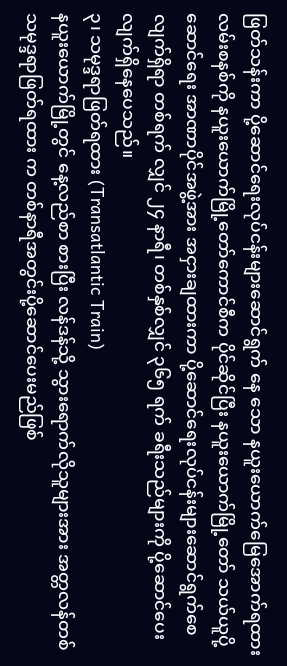ဖြတ်သန်းကာ ပို့ဆောင်ရေးလုပ်ငန်းများဆောင်ရွက် နေ သော နယူးယောက်မြေအောက်ရထားလမ်းစနစ်ကို နယူးယောက်မြို့တော်ကောင်စီက ပိုင်ဆိုင်ပြီး နယူးယောက်မြို့တော် သယ်ယူပို့ဆောင်ရေး အာဏာပိုင်အဖွဲ့အား အငှားချထားကာ ပို့ဆောင်ရေးလုပ်ငန်းများဆောင်ရွက်စေလျက်ရှိရာ တစ်ရက် လျှင် ၂၄ နာရီ၊ တစ်နှစ်လျှင် ၃၆၅ ရက် ခရီးသည်များကို ပို့ဆောင်ပေးလျက်ရှိနေပေသည်။
၃၊ သမုဒ္ဒရာဖြတ်ရထား (Transatlantic Train)
နယူးယောက်မြို့တွင် နေ့လည်စာ စားပြီး လန်ဒန်သို့ သွားရောက်လိုသူများအား အတ္တလန်တစ် သမုဒ္ဒရာဖြတ်ရထား က တစ်နာရီအတွင်းပို့ဆောင်ပေးမည်ဖြစ်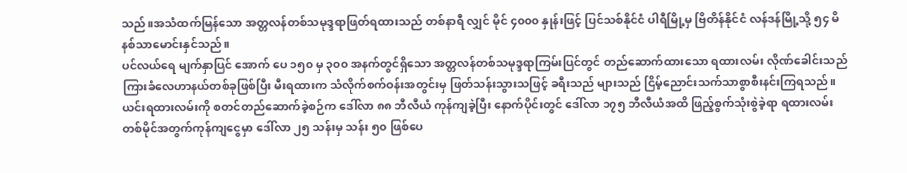သည်။အသံထက်မြန်သော အတ္တလန်တစ်သမုဒ္ဒရာဖြတ်ရထားသည် တစ်နာရီ လျှင် မိုင် ၄၀၀၀ နှုန်းဖြင့် ပြင်သစ်နိုင်ငံ ပါရီမြို့မှ ဗြိတိန်နိုင်ငံ လန်ဒန်မြို့သို့ ၅၄ မိနစ်သာမောင်းနှင်သည်။
ပင်လယ်ရေ မျက်နှာပြင် အောက် ပေ ၁၅၀ မှ ၃၀၀ အနက်တွင်ရှိသော အတ္တလန်တစ်သမုဒ္ဒရာကြမ်းပြင်တွင် တည်ဆောက်ထားသော ရထားလမ်း လိုဏ်ခေါင်းသည် ကြားခံလေဟာနယ်တစ်ခုဖြစ်ပြီး မီးရထားက သံလိုက်စက်ဝန်းအတွင်းမှ ဖြတ်သန်းသွားသဖြင့် ခရီးသည် များသည် ငြိမ့်ညောင်းသက်သာစွာစီးနင်းကြရသည်။ ယင်းရထားလမ်းကို စတင်တည်ဆောက်ခဲ့စဉ်က ဒေါ်လာ ၈၈ ဘီလီယံ ကုန်ကျခဲ့ပြီး နောက်ပိုင်းတွင် ဒေါ်လာ ၁၇၅ ဘီလီယံအထိ ဖြည့်စွက်သုံးစွဲခဲ့ရာ ရထားလမ်း တစ်မိုင်အတွက်ကုန်ကျငွေမှာ ဒေါ်လာ ၂၅ သန်းမှ သန်း ၅၀ ဖြစ်ပေ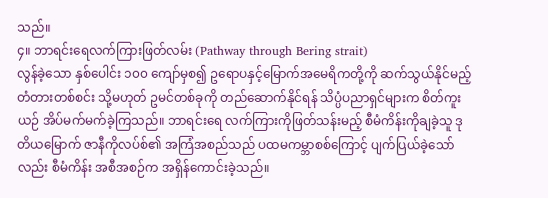သည်။
၄။ ဘာရင်းရေလက်ကြားဖြတ်လမ်း (Pathway through Bering strait)
လွန်ခဲ့သော နှစ်ပေါင်း ၁၀၀ ကျော်မှစ၍ ဥရောပနှင့်မြောက်အမေရိကတို့ကို ဆက်သွယ်နိုင်မည့် တံတားတစ်စင်း သို့မဟုတ် ဥမင်တစ်ခုကို တည်ဆောက်နိုင်ရန် သိပ္ပံပညာရှင်များက စိတ်ကူးယဉ် အိပ်မက်မက်ခဲ့ကြသည်။ ဘာရင်းရေ လက်ကြားကိုဖြတ်သန်းမည့် စီမံကိန်းကိုချခဲ့သူ ဒုတိယမြောက် ဇာနီကိုလပ်စ်၏ အကြံအစည်သည် ပထမကမ္ဘာစစ်ကြောင့် ပျက်ပြယ်ခဲ့သော်လည်း စီမံကိန်း အစီအစဉ်က အရှိန်ကောင်းခဲ့သည်။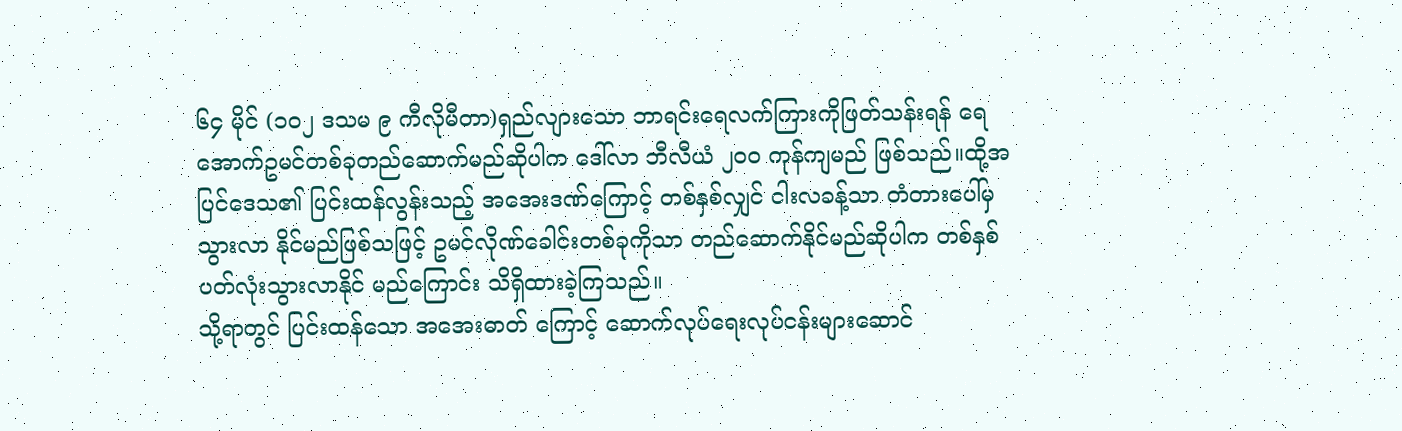၆၄ မိုင် (၁၀၂ ဒသမ ၉ ကီလိုမီတာ)ရှည်လျားသော ဘာရင်းရေလက်ကြားကိုဖြတ်သန်းရန် ရေအောက်ဥမင်တစ်ခုတည်ဆောက်မည်ဆိုပါက ဒေါ်လာ ဘီလီယံ ၂၀၀ ကုန်ကျမည် ဖြစ်သည်။ထို့အပြင်ဒေသ၏ ပြင်းထန်လွန်းသည့် အအေးဒဏ်ကြောင့် တစ်နှစ်လျှင် ငါးလခန့်သာ တံတားပေါ်မှ သွားလာ နိုင်မည်ဖြစ်သဖြင့် ဥမင်လိုဏ်ခေါင်းတစ်ခုကိုသာ တည်ဆောက်နိုင်မည်ဆိုပါက တစ်နှစ်ပတ်လုံးသွားလာနိုင် မည်ကြောင်း သိရှိထားခဲ့ကြသည်။
သို့ရာတွင် ပြင်းထန်သော အအေးဓာတ် ကြောင့် ဆောက်လုပ်ရေးလုပ်ငန်းများဆောင်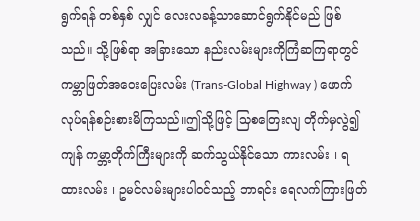ရွက်ရန် တစ်နှစ် လျှင် လေးလခန့်သာဆောင်ရွက်နိုင်မည် ဖြစ်သည်။ သို့ဖြစ်ရာ အခြားသော နည်းလမ်းများကိုကြံဆကြရာတွင် ကမ္ဘာဖြတ်အဝေးပြေးလမ်း (Trans-Global Highway ) ဖောက်လုပ်ရန်စဉ်းစားမိကြသည်။ဤသို့ဖြင့် သြစတြေးလျ တိုက်မှလွဲ၍ ကျန် ကမ္ဘာ့တိုက်ကြီးများကို ဆက်သွယ်နိုင်သော ကားလမ်း ၊ ရထားလမ်း ၊ ဥမင်လမ်းများပါဝင်သည့် ဘာရင်း ရေလက်ကြားဖြတ်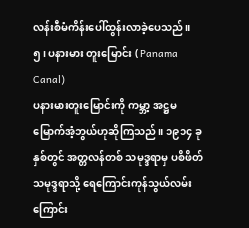လန်းစီမံကိန်းပေါ်ထွန်းလာခဲ့ပေသည်။
၅၊ ပနားမား တူးမြောင်း ( Panama Canal)
ပနားမားတူးမြောင်းကို ကမ္ဘာ့ အဋ္ဌမမြောက်အံ့ဘွယ်ဟုဆိုကြသည်။ ၁၉၁၄ ခုနှစ်တွင် အတ္တလန်တစ် သမုဒ္ဒရာမှ ပစိဖိတ်သမုဒ္ဒရာသို့ ရေကြောင်းကုန်သွယ်လမ်းကြောင်း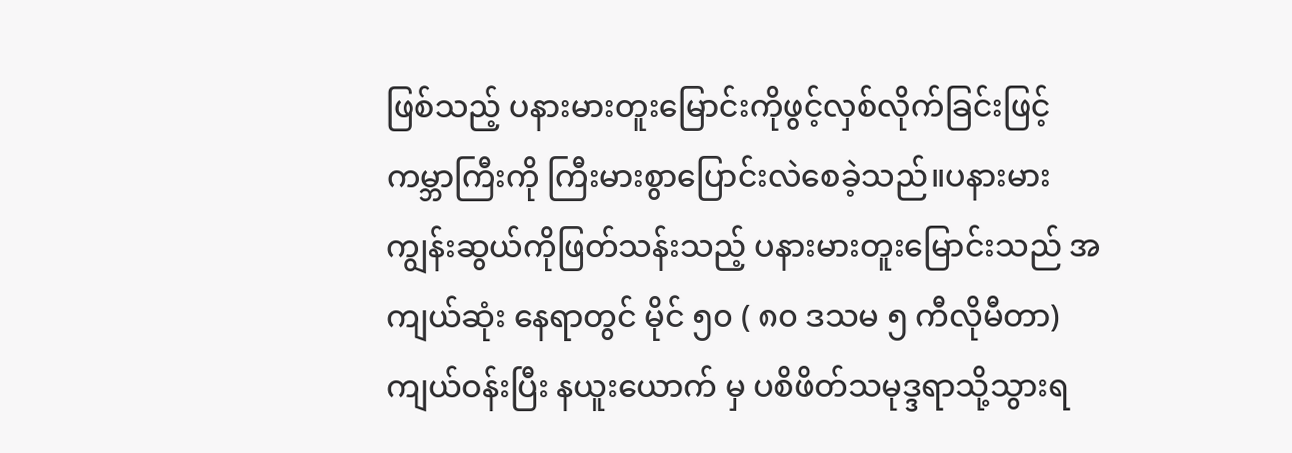ဖြစ်သည့် ပနားမားတူးမြောင်းကိုဖွင့်လှစ်လိုက်ခြင်းဖြင့် ကမ္ဘာကြီးကို ကြီးမားစွာပြောင်းလဲစေခဲ့သည်။ပနားမားကျွန်းဆွယ်ကိုဖြတ်သန်းသည့် ပနားမားတူးမြောင်းသည် အကျယ်ဆုံး နေရာတွင် မိုင် ၅၀ ( ၈၀ ဒသမ ၅ ကီလိုမီတာ) ကျယ်ဝန်းပြီး နယူးယောက် မှ ပစိဖိတ်သမုဒ္ဒရာသို့သွားရ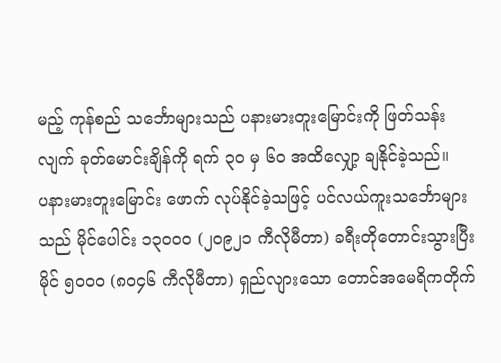မည့် ကုန်စည် သင်္ဘောများသည် ပနားမားတူးမြောင်းကို ဖြတ်သန်းလျက် ခုတ်မောင်းချိန်ကို ရက် ၃၀ မှ ၆၀ အထိလျှော့ ချနိုင်ခဲ့သည်။
ပနားမားတူးမြောင်း ဖောက် လုပ်နိုင်ခဲ့သဖြင့် ပင်လယ်ကူးသင်္ဘောများသည် မိုင်ပေါင်း ၁၃၀၀၀ (၂၀၉၂၁ ကီလိုမီတာ) ခရီးတိုတောင်းသွားပြီး မိုင် ၅၀၀၀ (၈၀၄၆ ကီလိုမီတာ) ရှည်လျားသော တောင်အမေရိကတိုက်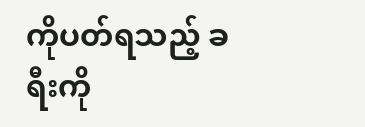ကိုပတ်ရသည့် ခရီးကို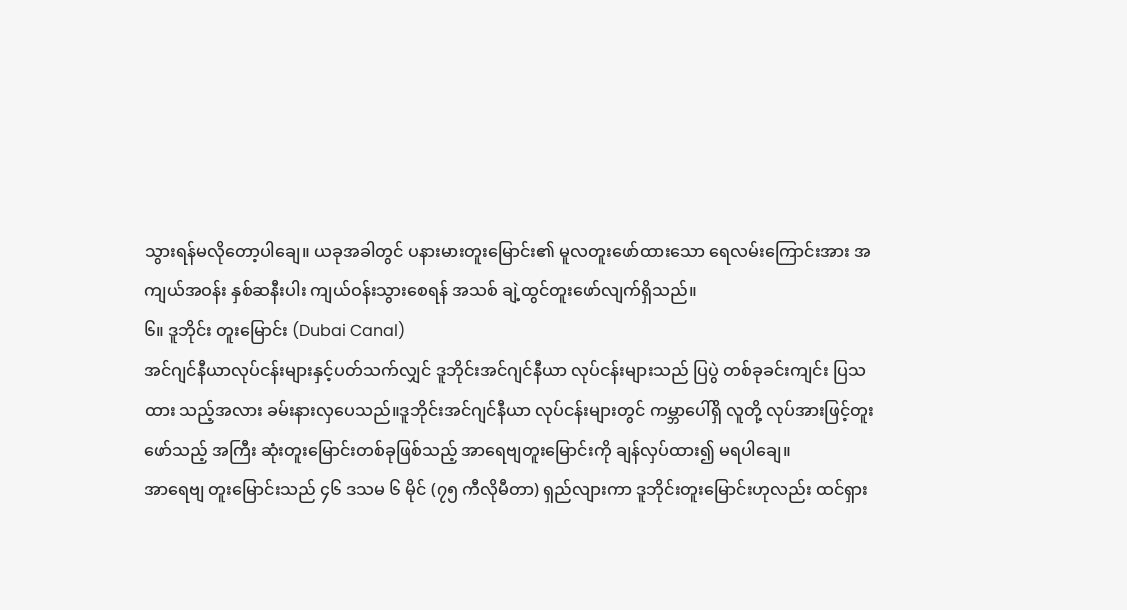သွားရန်မလိုတော့ပါချေ။ ယခုအခါတွင် ပနားမားတူးမြောင်း၏ မူလတူးဖော်ထားသော ရေလမ်းကြောင်းအား အကျယ်အဝန်း နှစ်ဆနီးပါး ကျယ်ဝန်းသွားစေရန် အသစ် ချဲ့ထွင်တူးဖော်လျက်ရှိသည်။
၆။ ဒူဘိုင်း တူးမြောင်း (Dubai Canal)
အင်ဂျင်နီယာလုပ်ငန်းများနှင့်ပတ်သက်လျှင် ဒူဘိုင်းအင်ဂျင်နီယာ လုပ်ငန်းများသည် ပြပွဲ တစ်ခုခင်းကျင်း ပြသထား သည့်အလား ခမ်းနားလှပေသည်။ဒူဘိုင်းအင်ဂျင်နီယာ လုပ်ငန်းများတွင် ကမ္ဘာပေါ်ရှိ လူတို့ လုပ်အားဖြင့်တူးဖော်သည့် အကြီး ဆုံးတူးမြောင်းတစ်ခုဖြစ်သည့် အာရေဗျတူးမြောင်းကို ချန်လှပ်ထား၍ မရပါချေ။
အာရေဗျ တူးမြောင်းသည် ၄၆ ဒသမ ၆ မိုင် (၇၅ ကီလိုမီတာ) ရှည်လျားကာ ဒူဘိုင်းတူးမြောင်းဟုလည်း ထင်ရှား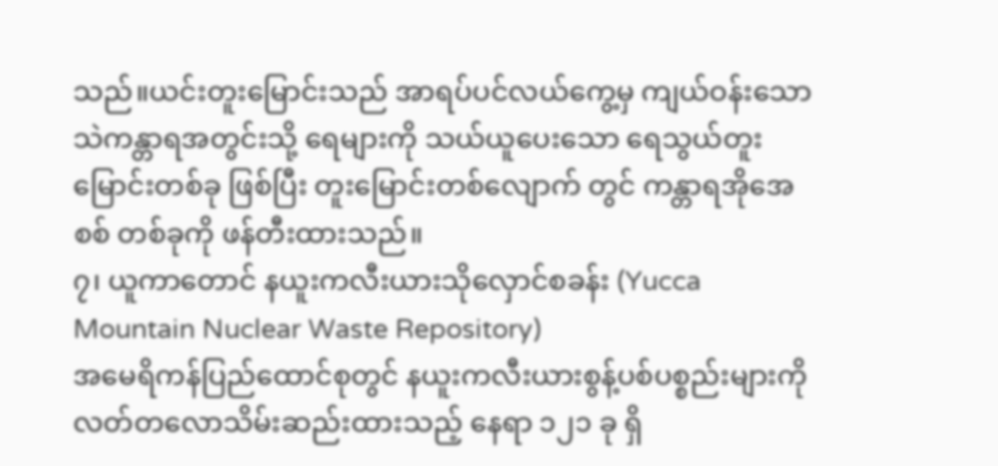သည်။ယင်းတူးမြောင်းသည် အာရပ်ပင်လယ်ကွေ့မှ ကျယ်ဝန်းသော သဲကန္တာရအတွင်းသို့ ရေများကို သယ်ယူပေးသော ရေသွယ်တူးမြောင်းတစ်ခု ဖြစ်ပြီး တူးမြောင်းတစ်လျောက် တွင် ကန္တာရအိုအေစစ် တစ်ခုကို ဖန်တီးထားသည်။
၇၊ ယူကာတောင် နယူးကလီးယားသိုလှောင်စခန်း (Yucca Mountain Nuclear Waste Repository)
အမေရိကန်ပြည်ထောင်စုတွင် နယူးကလီးယားစွန့်ပစ်ပစ္စည်းများကို လတ်တလောသိမ်းဆည်းထားသည့် နေရာ ၁၂၁ ခု ရှိ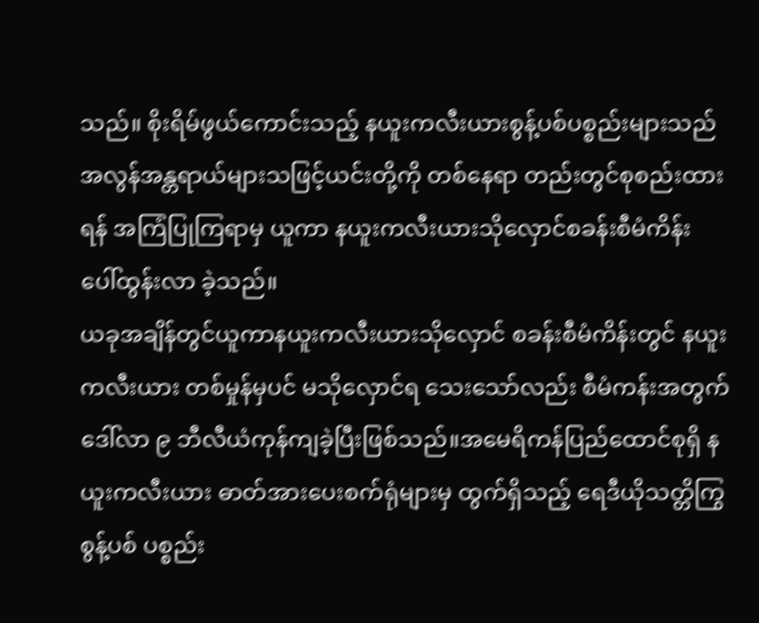သည်။ စိုးရိမ်ဖွယ်ကောင်းသည့် နယူးကလီးယားစွန့်ပစ်ပစ္စည်းများသည် အလွန်အန္တရာယ်များသဖြင့်ယင်းတို့ကို တစ်နေရာ တည်းတွင်စုစည်းထားရန် အကြံပြုကြရာမှ ယူကာ နယူးကလီးယားသိုလှောင်စခန်းစီမံကိန်း ပေါ်ထွန်းလာ ခဲ့သည်။
ယခုအချိန်တွင်ယူကာနယူးကလီးယားသိုလှောင် စခန်းစီမံကိန်းတွင် နယူးကလီးယား တစ်မှုန်မှပင် မသိုလှောင်ရ သေးသော်လည်း စီမံကန်းအတွက် ဒေါ်လာ ၉ ဘီလီယံကုန်ကျခဲ့ပြီးဖြစ်သည်။အမေရိကန်ပြည်ထောင်စုရှိ နယူးကလီးယား ဓာတ်အားပေးစက်ရုံများမှ ထွက်ရှိသည့် ရေဒီယိုသတ္တိကြွ စွန့်ပစ် ပစ္စည်း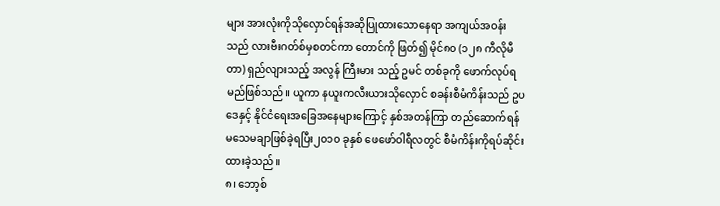များ အားလုံးကိုသိုလှောင်ရန်အဆိုပြုထားသောနေရာ အကျယ်အဝန်းသည် လားဗီးဂတ်စ်မှစတင်ကာ တောင်ကို ဖြတ်၍ မိုင်၈၀ (၁၂၈ ကီလိုမီတာ) ရှည်လျားသည့် အလွန် ကြီးမား သည့် ဥမင် တစ်ခုကို ဖောက်လုပ်ရမည်ဖြစ်သည်။ ယူကာ နယူးကလီးယားသိုလှောင် စခန်းစီမံကိန်းသည် ဥပဒေနှင့် နိုင်ငံရေးအခြေအနေများကြောင့် နှစ်အတန်ကြာ တည်ဆောက်ရန် မသေမချာဖြစ်ခဲ့ရပြီး၂၀၁၀ ခုနှစ် ဖေဖော်ဝါရီလတွင် စီမံကိန်းကိုရပ်ဆိုင်းထားခဲ့သည်။
၈၊ ဘော့စ်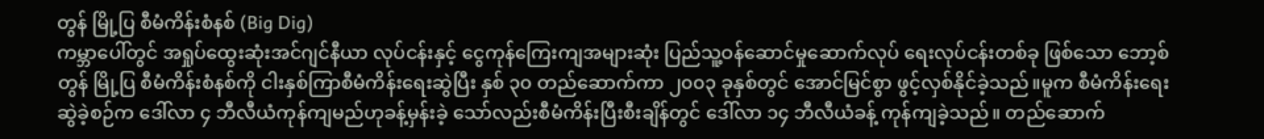တွန် မြို့ပြ စီမံကိန်းစံနစ် (Big Dig)
ကမ္ဘာပေါ်တွင် အရှုပ်ထွေးဆုံးအင်ဂျင်နီယာ လုပ်ငန်းနှင့် ငွေကုန်ကြေးကျအများဆုံး ပြည်သူ့ဝန်ဆောင်မှုဆောက်လုပ် ရေးလုပ်ငန်းတစ်ခု ဖြစ်သော ဘော့စ်တွန် မြို့ပြ စီမံကိန်းစံနစ်ကို ငါးနှစ်ကြာစီမံကိန်းရေးဆွဲပြီး နှစ် ၃၀ တည်ဆောက်ကာ ၂၀၀၃ ခုနှစ်တွင် အောင်မြင်စွာ ဖွင့်လှစ်နိုင်ခဲ့သည်။မူက စီမံကိန်းရေးဆွဲခဲ့စဉ်က ဒေါ်လာ ၄ ဘီလီယံကုန်ကျမည်ဟုခန့်မှန်းခဲ့ သော်လည်းစီမံကိန်းပြီးစီးချိန်တွင် ဒေါ်လာ ၁၄ ဘီလီယံခန့် ကုန်ကျခဲ့သည်။ တည်ဆောက်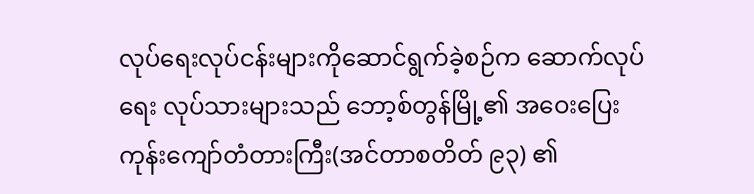လုပ်ရေးလုပ်ငန်းများကိုဆောင်ရွက်ခဲ့စဉ်က ဆောက်လုပ်ရေး လုပ်သားများသည် ဘော့စ်တွန်မြို့၏ အဝေးပြေးကုန်းကျော်တံတားကြီး(အင်တာစတိတ် ၉၃) ၏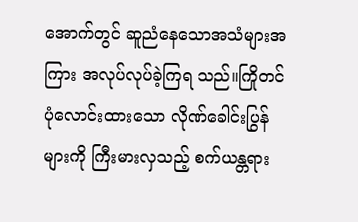အောက်တွင် ဆူညံနေသောအသံများအကြား အလုပ်လုပ်ခဲ့ကြရ သည်။ကြိုတင် ပုံလောင်းထားသော လိုဏ်ခေါင်းပြွန်များကို ကြီးမားလှသည့် စက်ယန္တရား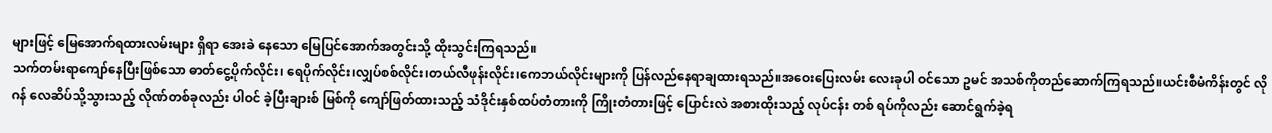များဖြင့် မြေအောက်ရထားလမ်းများ ရှိရာ အေးခဲ နေသော မြေပြင်အောက်အတွင်းသို့ ထိုးသွင်းကြရသည်။
သက်တမ်းရာကျော်နေပြီးဖြစ်သော ဓာတ်ငွေ့ပိုက်လိုင်း၊ ရေပိုက်လိုင်း၊လျှပ်စစ်လိုင်း၊တယ်လီဖုန်းလိုင်း၊ကေဘယ်လိုင်းများကို ပြန်လည်နေရာချထားရသည်။အဝေးပြေးလမ်း လေးခုပါ ဝင်သော ဥမင် အသစ်ကိုတည်ဆောက်ကြရသည်။ယင်းစီမံကိန်းတွင် လိုဂန် လေဆိပ်သို့သွားသည့် လိုဏ်တစ်ခုလည်း ပါဝင် ခဲ့ပြီးချားစ် မြစ်ကို ကျော်ဖြတ်ထားသည့် သံဒိုင်းနှစ်ထပ်တံတားကို ကြိုးတံတားဖြင့် ပြောင်းလဲ အစားထိုးသည့် လုပ်ငန်း တစ် ရပ်ကိုလည်း ဆောင်ရွက်ခဲ့ရ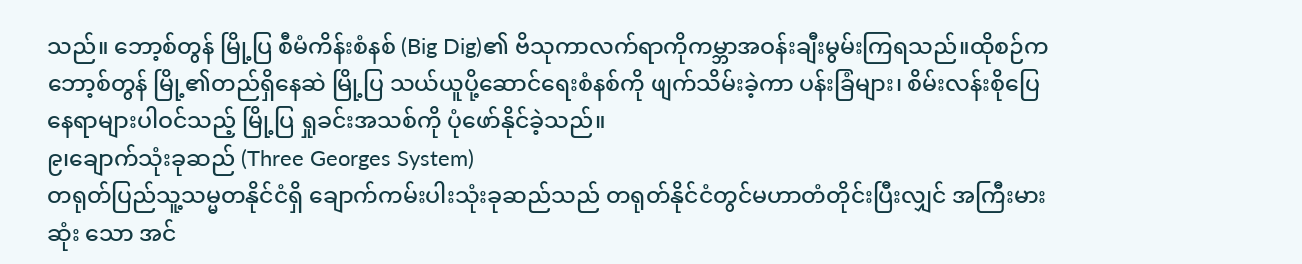သည်။ ဘော့စ်တွန် မြို့ပြ စီမံကိန်းစံနစ် (Big Dig)၏ ဗိသုကာလက်ရာကိုကမ္ဘာအဝန်းချီးမွမ်းကြရသည်။ထိုစဉ်ကဘော့စ်တွန် မြို့၏တည်ရှိနေဆဲ မြို့ပြ သယ်ယူပို့ဆောင်ရေးစံနစ်ကို ဖျက်သိမ်းခဲ့ကာ ပန်းခြံများ၊ စိမ်းလန်းစိုပြေ နေရာများပါဝင်သည့် မြို့ပြ ရှုခင်းအသစ်ကို ပုံဖော်နိုင်ခဲ့သည်။
၉၊ချောက်သုံးခုဆည် (Three Georges System)
တရုတ်ပြည်သူ့သမ္မတနိုင်ငံရှိ ချောက်ကမ်းပါးသုံးခုဆည်သည် တရုတ်နိုင်ငံတွင်မဟာတံတိုင်းပြီးလျှင် အကြီးမားဆုံး သော အင်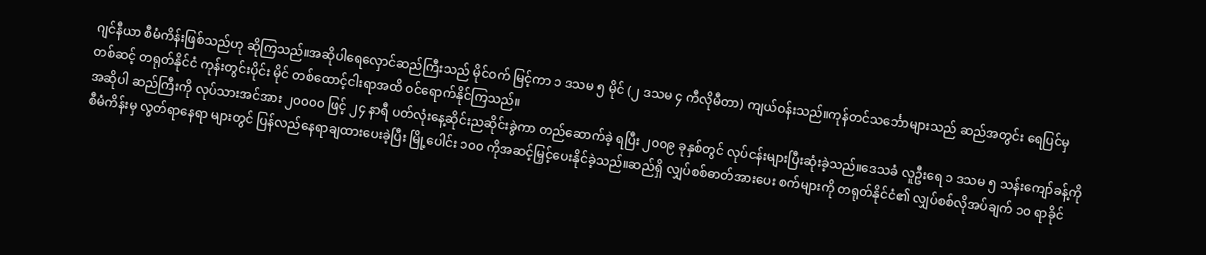ဂျင်နီယာ စီမံကိန်းဖြစ်သည်ဟု ဆိုကြသည်။အဆိုပါရေလှောင်ဆည်ကြီးသည် မိုင်ဝက် မြင့်ကာ ၁ ဒသမ ၅ မိုင် (၂ ဒသမ ၄ ကီလိုမီတာ) ကျယ်ဝန်းသည်။ကုန်တင်သင်္ဘောများသည် ဆည်အတွင်း ရေပြင်မှတစ်ဆင့် တရုတ်နိုင်ငံ ကုန်းတွင်းပိုင်း မိုင် တစ်ထောင့်ငါးရာအထိ ဝင်ရောက်နိုင်ကြသည်။
အဆိုပါ ဆည်ကြီးကို လုပ်သားအင်အား ၂၀၀၀၀ ဖြင့် ၂၄ နာရီ ပတ်လုံးနေ့ဆိုင်းညဆိုင်းခွဲကာ တည်ဆောက်ခဲ့ ရပြီး ၂၀၀၉ ခုနှစ်တွင် လုပ်ငန်းများပြီးဆုံးခဲ့သည်။ဒေသခံ လူဦးရေ ၁ ဒသမ ၅ သန်းကျော်ခန့်ကိုစီမံကိန်းမှ လွတ်ရာနေရာ များတွင် ပြန်လည်နေရာချထားပေးခဲ့ပြီး မြို့ပေါင်း ၁၀၀ ကိုအဆင့်မြှင့်ပေးနိုင်ခဲ့သည်။ဆည်ရှိ လျှပ်စစ်ဓာတ်အားပေး စက်များကို တရုတ်နိုင်ငံ၏ လျှပ်စစ်လိုအပ်ချက် ၁၀ ရာခိုင်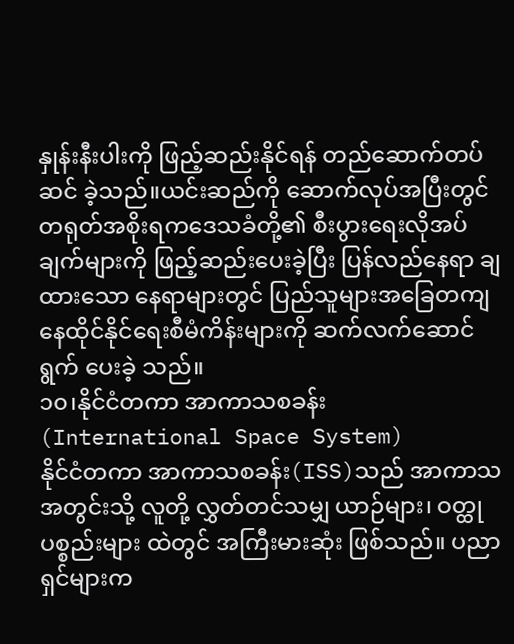နှုန်းနီးပါးကို ဖြည့်ဆည်းနိုင်ရန် တည်ဆောက်တပ်ဆင် ခဲ့သည်။ယင်းဆည်ကို ဆောက်လုပ်အပြီးတွင် တရုတ်အစိုးရကဒေသခံတို့၏ စီးပွားရေးလိုအပ်ချက်များကို ဖြည့်ဆည်းပေးခဲ့ပြီး ပြန်လည်နေရာ ချ ထားသော နေရာများတွင် ပြည်သူများအခြေတကျနေထိုင်နိုင်ရေးစီမံကိန်းများကို ဆက်လက်ဆောင်ရွက် ပေးခဲ့ သည်။
၁၀၊နိုင်ငံတကာ အာကာသစခန်း (International Space System)
နိုင်ငံတကာ အာကာသစခန်း(ISS)သည် အာကာသအတွင်းသို့ လူတို့ လွှတ်တင်သမျှ ယာဉ်များ၊ ဝတ္ထုပစ္စည်းများ ထဲတွင် အကြီးမားဆုံး ဖြစ်သည်။ ပညာရှင်များက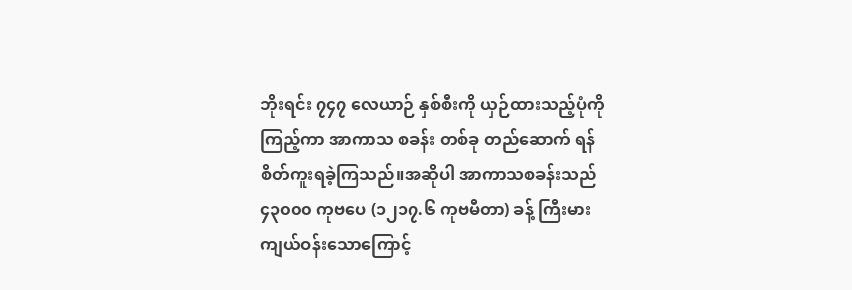ဘိုးရင်း ၇၄၇ လေယာဉ် နှစ်စီးကို ယှဉ်ထားသည့်ပုံကိုကြည့်ကာ အာကာသ စခန်း တစ်ခု တည်ဆောက် ရန် စိတ်ကူးရခဲ့ကြသည်။အဆိုပါ အာကာသစခန်းသည် ၄၃၀၀၀ ကုဗပေ (၁၂၁၇.၆ ကုဗမီတာ) ခန့် ကြီးမားကျယ်ဝန်းသောကြောင့်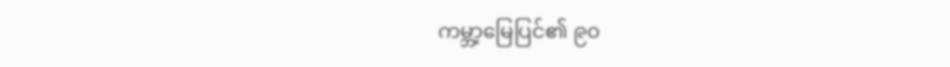ကမ္ဘာ့မြေပြင်၏ ၉၀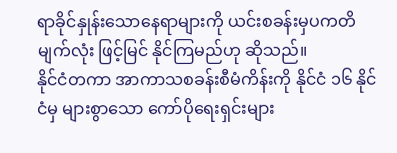ရာခိုင်နှုန်းသောနေရာများကို ယင်းစခန်းမှပကတိ မျက်လုံး ဖြင့်မြင် နိုင်ကြမည်ဟု ဆိုသည်။
နိုင်ငံတကာ အာကာသစခန်းစီမံကိန်းကို နိုင်ငံ ၁၆ နိုင်ငံမှ များစွာသော ကော်ပိုရေးရှင်းများ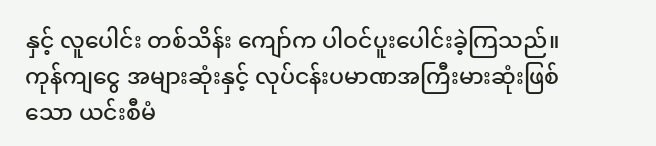နှင့် လူပေါင်း တစ်သိန်း ကျော်က ပါဝင်ပူးပေါင်းခဲ့ကြသည်။ကုန်ကျငွေ အများဆုံးနှင့် လုပ်ငန်းပမာဏအကြီးမားဆုံးဖြစ်သော ယင်းစီမံ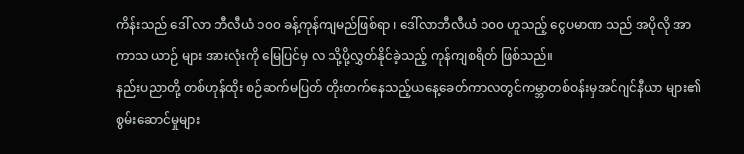ကိန်းသည် ဒေါ် လာ ဘီလီယံ ၁၀၀ ခန့်ကုန်ကျမည်ဖြစ်ရာ ၊ ဒေါ်လာဘီလီယံ ၁၀၀ ဟူသည့် ငွေပမာဏ သည် အပိုလို အာကာသ ယာဉ် များ အားလုံးကို မြေပြင်မှ လ သို့ပို့လွှတ်နိုင်ခဲ့သည့် ကုန်ကျစရိတ် ဖြစ်သည်။
နည်းပညာတို့ တစ်ဟုန်ထိုး စဉ်ဆက်မပြတ် တိုးတက်နေသည့်ယနေ့ခေတ်ကာလတွင်ကမ္ဘာတစ်ဝန်းမှအင်ဂျင်နီယာ များ၏ စွမ်းဆောင်မှုများ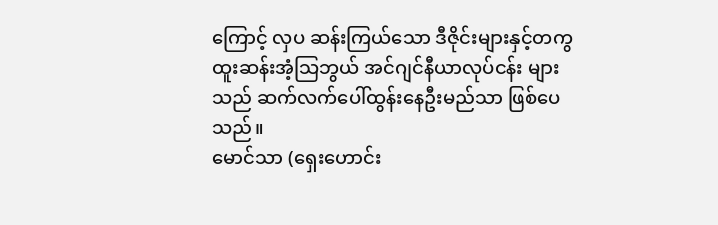ကြောင့် လှပ ဆန်းကြယ်သော ဒီဇိုင်းများနှင့်တကွ ထူးဆန်းအံ့သြဘွယ် အင်ဂျင်နီယာလုပ်ငန်း များ သည် ဆက်လက်ပေါ်ထွန်းနေဦးမည်သာ ဖြစ်ပေသည်။
မောင်သာ (ရှေးဟောင်း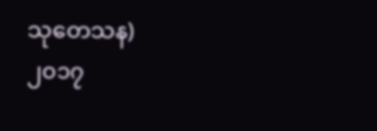သုတေသန)
၂၀၁၇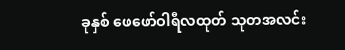ခုနှစ် ဖေဖော်ဝါရီလထုတ် သုတအလင်း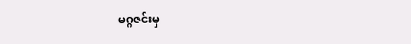မဂ္ဂဇင်းမှ